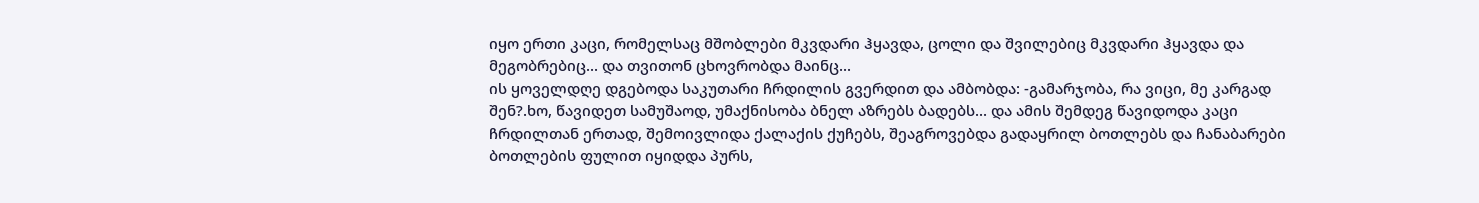იყო ერთი კაცი, რომელსაც მშობლები მკვდარი ჰყავდა, ცოლი და შვილებიც მკვდარი ჰყავდა და მეგობრებიც... და თვითონ ცხოვრობდა მაინც...
ის ყოველდღე დგებოდა საკუთარი ჩრდილის გვერდით და ამბობდა: -გამარჯობა, რა ვიცი, მე კარგად შენ?.ხო, წავიდეთ სამუშაოდ, უმაქნისობა ბნელ აზრებს ბადებს... და ამის შემდეგ წავიდოდა კაცი ჩრდილთან ერთად, შემოივლიდა ქალაქის ქუჩებს, შეაგროვებდა გადაყრილ ბოთლებს და ჩანაბარები ბოთლების ფულით იყიდდა პურს,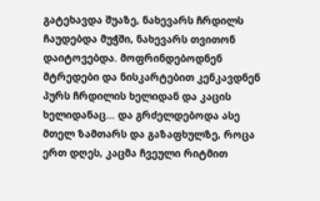გატეხავდა შუაზე, ნახევარს ჩრდილს ჩაუდებდა მუჭში, ნახევარს თვითონ დაიტოვებდა. მოფრინდებოდნენ მტრედები და ნისკარტებით კენკავდნენ პურს ჩრდილის ხელიდან და კაცის ხელიდანაც... და გრძელდებოდა ასე მთელ ზამთარს და გაზაფხულზე, როცა ერთ დღეს, კაცმა ჩვეული რიტმით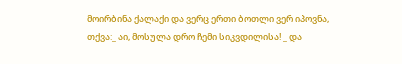მოირბინა ქალაქი და ვერც ერთი ბოთლი ვერ იპოვნა, თქვა:_ აი, მოსულა დრო ჩემი სიკვდილისა! _ და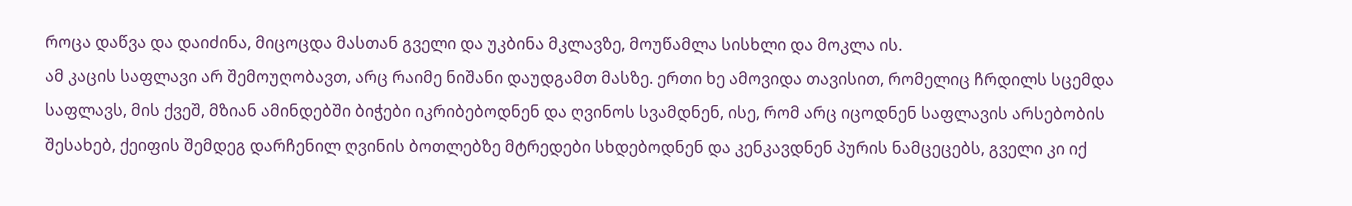როცა დაწვა და დაიძინა, მიცოცდა მასთან გველი და უკბინა მკლავზე, მოუწამლა სისხლი და მოკლა ის.
ამ კაცის საფლავი არ შემოუღობავთ, არც რაიმე ნიშანი დაუდგამთ მასზე. ერთი ხე ამოვიდა თავისით, რომელიც ჩრდილს სცემდა საფლავს, მის ქვეშ, მზიან ამინდებში ბიჭები იკრიბებოდნენ და ღვინოს სვამდნენ, ისე, რომ არც იცოდნენ საფლავის არსებობის შესახებ, ქეიფის შემდეგ დარჩენილ ღვინის ბოთლებზე მტრედები სხდებოდნენ და კენკავდნენ პურის ნამცეცებს, გველი კი იქ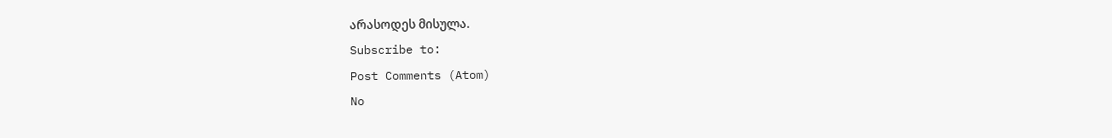არასოდეს მისულა.
Subscribe to:
Post Comments (Atom)
No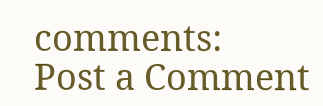comments:
Post a Comment